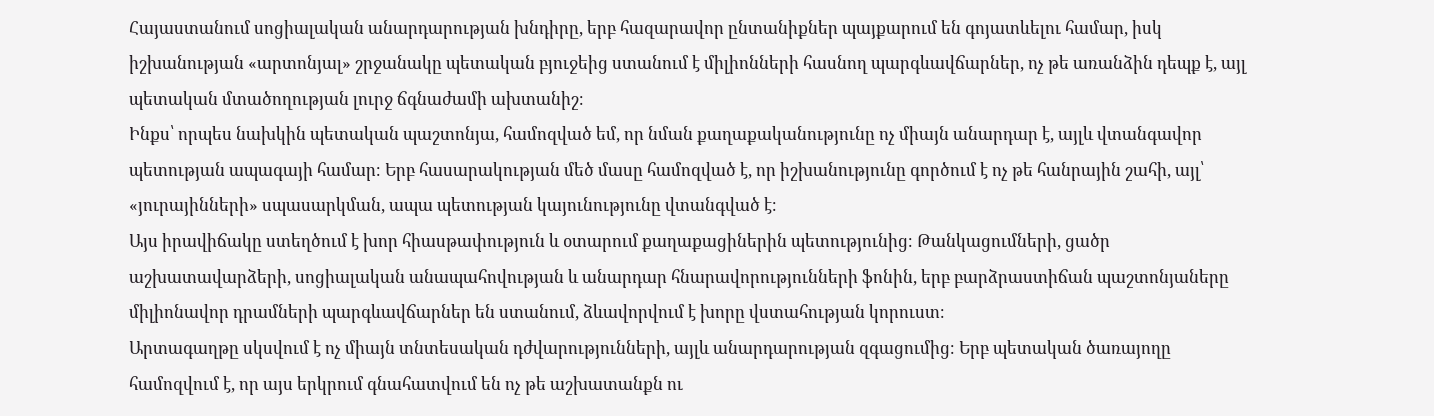Հայաստանում սոցիալական անարդարության խնդիրը, երբ հազարավոր ընտանիքներ պայքարում են գոյատևելու համար, իսկ իշխանության «արտոնյալ» շրջանակը պետական բյուջեից ստանում է միլիոնների հասնող պարգևավճարներ, ոչ թե առանձին դեպք է, այլ պետական մտածողության լուրջ ճգնաժամի ախտանիշ։
Ինքս՝ որպես նախկին պետական պաշտոնյա, համոզված եմ, որ նման քաղաքականությունը ոչ միայն անարդար է, այլև վտանգավոր պետության ապագայի համար։ Երբ հասարակության մեծ մասը համոզված է, որ իշխանությունը գործում է ոչ թե հանրային շահի, այլ՝ «յուրայինների» սպասարկման, ապա պետության կայունությունը վտանգված է։
Այս իրավիճակը ստեղծում է խոր հիասթափություն և օտարում քաղաքացիներին պետությունից։ Թանկացումների, ցածր աշխատավարձերի, սոցիալական անապահովության և անարդար հնարավորությունների ֆոնին, երբ բարձրաստիճան պաշտոնյաները միլիոնավոր դրամների պարգևավճարներ են ստանում, ձևավորվում է խորը վստահության կորուստ։
Արտագաղթը սկսվում է ոչ միայն տնտեսական դժվարությունների, այլև անարդարության զգացումից։ Երբ պետական ծառայողը համոզվում է, որ այս երկրում գնահատվում են ոչ թե աշխատանքն ու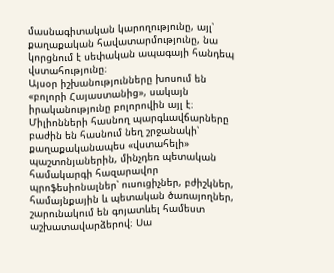մասնագիտական կարողությունը, այլ՝ քաղաքական հավատարմությունը, նա կորցնում է սեփական ապագայի հանդեպ վստահությունը։
Այսօր իշխանությունները խոսում են «բոլորի Հայաստանից», սակայն իրականությունը բոլորովին այլ է։ Միլիոնների հասնող պարգևավճարները բաժին են հասնում նեղ շրջանակի՝ քաղաքականապես «վստահելի» պաշտոնյաներին, մինչդեռ պետական համակարգի հազարավոր պրոֆեսիոնալներ՝ ուսուցիչներ, բժիշկներ, համայնքային և պետական ծառայողներ, շարունակում են գոյատևել համեստ աշխատավարձերով։ Սա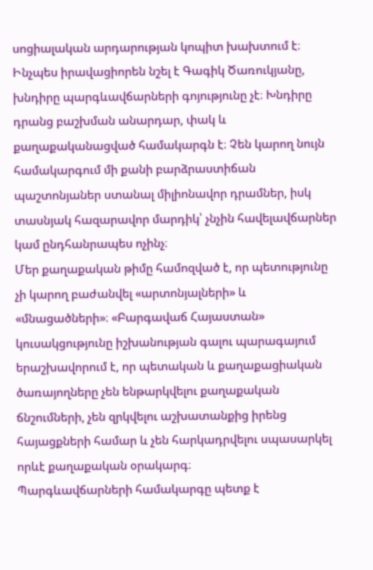սոցիալական արդարության կոպիտ խախտում է։
Ինչպես իրավացիորեն նշել է Գագիկ Ծառուկյանը, խնդիրը պարգևավճարների գոյությունը չէ։ Խնդիրը դրանց բաշխման անարդար, փակ և քաղաքականացված համակարգն է։ Չեն կարող նույն համակարգում մի քանի բարձրաստիճան պաշտոնյաներ ստանալ միլիոնավոր դրամներ, իսկ տասնյակ հազարավոր մարդիկ՝ չնչին հավելավճարներ կամ ընդհանրապես ոչինչ։
Մեր քաղաքական թիմը համոզված է, որ պետությունը չի կարող բաժանվել «արտոնյալների» և «մնացածների»։ «Բարգավաճ Հայաստան» կուսակցությունը իշխանության գալու պարագայում երաշխավորում է, որ պետական և քաղաքացիական ծառայողները չեն ենթարկվելու քաղաքական ճնշումների, չեն զրկվելու աշխատանքից իրենց հայացքների համար և չեն հարկադրվելու սպասարկել որևէ քաղաքական օրակարգ։
Պարգևավճարների համակարգը պետք է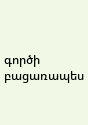գործի բացառապես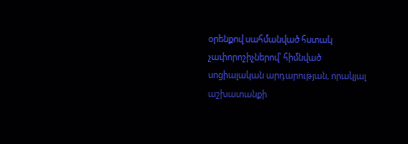օրենքով սահմանված հստակ չափորոշիչներով՝ հիմնված սոցիալական արդարության, որակյալ աշխատանքի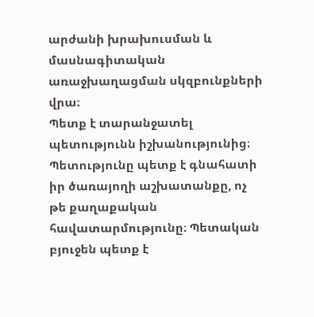արժանի խրախուսման և մասնագիտական առաջխաղացման սկզբունքների վրա։
Պետք է տարանջատել պետությունն իշխանությունից։ Պետությունը պետք է գնահատի իր ծառայողի աշխատանքը, ոչ թե քաղաքական հավատարմությունը։ Պետական բյուջեն պետք է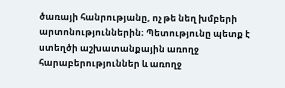ծառայի հանրությանը, ոչ թե նեղ խմբերի արտոնություններին։ Պետությունը պետք է ստեղծի աշխատանքային առողջ հարաբերություններ և առողջ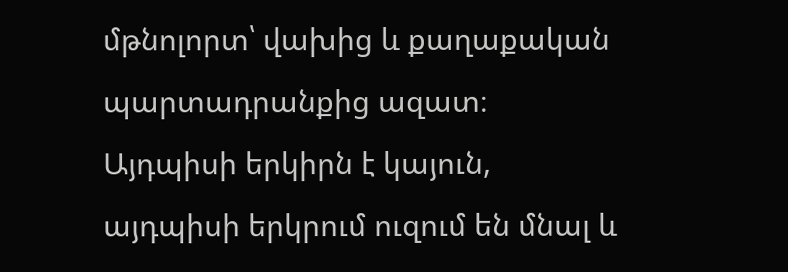մթնոլորտ՝ վախից և քաղաքական պարտադրանքից ազատ։ Այդպիսի երկիրն է կայուն, այդպիսի երկրում ուզում են մնալ և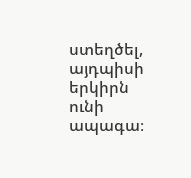ստեղծել, այդպիսի երկիրն ունի ապագա։